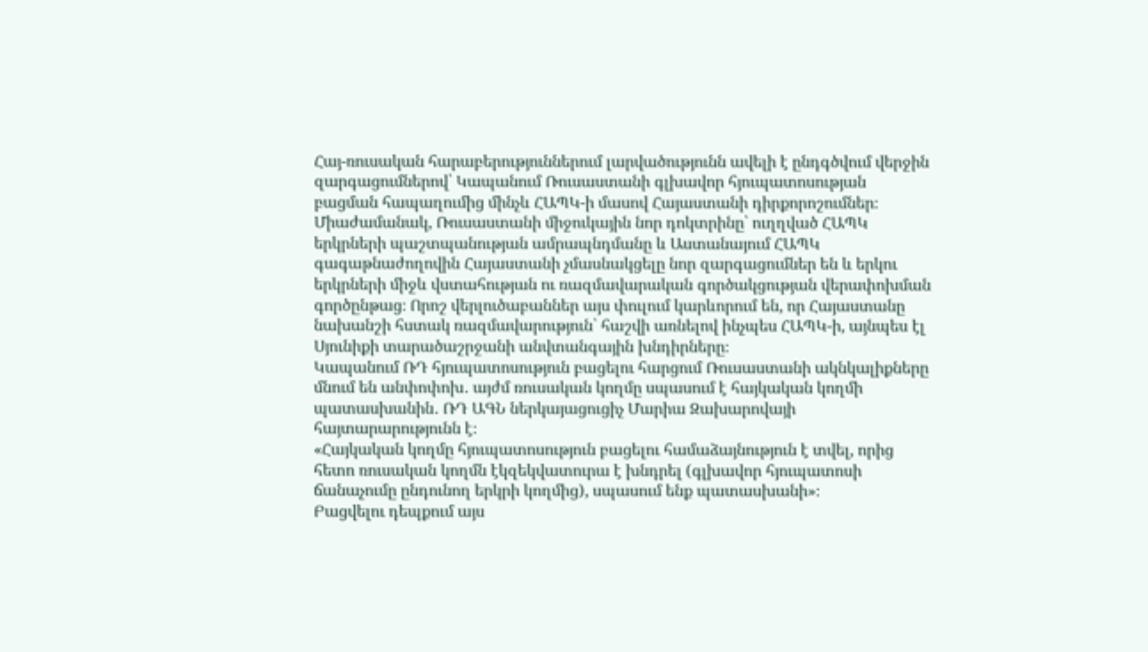Հայ-ռուսական հարաբերություններում լարվածությունն ավելի է ընդգծվում վերջին զարգացումներով՝ Կապանում Ռուսաստանի գլխավոր հյուպատոսության բացման հապաղումից մինչև ՀԱՊԿ-ի մասով Հայաստանի դիրքորոշումներ։ Միաժամանակ, Ռուսաստանի միջուկային նոր դոկտրինը՝ ուղղված ՀԱՊԿ երկրների պաշտպանության ամրապնդմանը և Աստանայում ՀԱՊԿ գագաթնաժողովին Հայաստանի չմասնակցելը նոր զարգացումներ են և երկու երկրների միջև վստահության ու ռազմավարական գործակցության վերափոխման գործընթաց։ Որոշ վերլուծաբաններ այս փուլում կարևորում են, որ Հայաստանը նախանշի հստակ ռազմավարություն՝ հաշվի առնելով ինչպես ՀԱՊԿ-ի, այնպես էլ Սյունիքի տարածաշրջանի անվտանգային խնդիրները։
Կապանում ՌԴ հյուպատոսություն բացելու հարցում Ռուսաստանի ակնկալիքները մնում են անփոփոխ․ այժմ ռուսական կողմը սպասում է հայկական կողմի պատասխանին․ ՌԴ ԱԳՆ ներկայացուցիչ Մարիա Զախարովայի հայտարարությունն է։
«Հայկական կողմը հյուպատոսություն բացելու համաձայնություն է տվել, որից հետո ռուսական կողմն էկզեկվատուրա է խնդրել (գլխավոր հյուպատոսի ճանաչումը ընդունող երկրի կողմից), սպասում ենք պատասխանի»։
Բացվելու դեպքում այս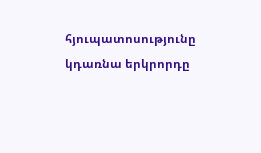հյուպատոսությունը կդառնա երկրորդը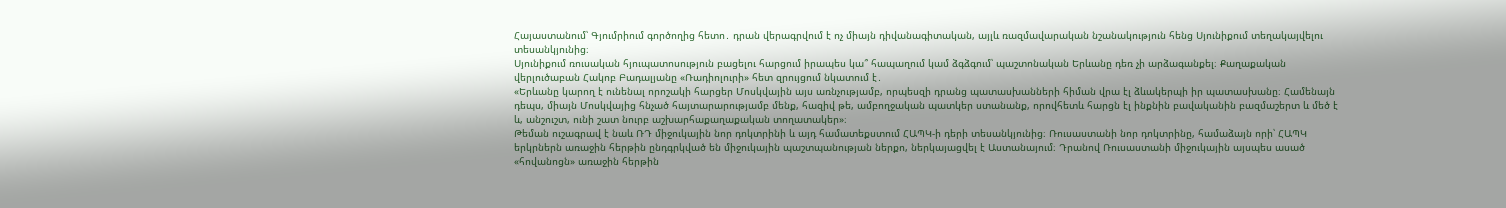Հայաստանում՝ Գյումրիում գործողից հետո․ դրան վերագրվում է ոչ միայն դիվանագիտական, այլև ռազմավարական նշանակություն հենց Սյունիքում տեղակայվելու տեսանկյունից։
Սյունիքում ռուսական հյուպատոսություն բացելու հարցում իրապես կա՞ հապաղում կամ ձգձգում՝ պաշտոնական Երևանը դեռ չի արձագանքել։ Քաղաքական վերլուծաբան Հակոբ Բադալյանը «Ռադիոլուրի» հետ զրույցում նկատում է․
«Երևանը կարող է ունենալ որոշակի հարցեր Մոսկվային այս առնչությամբ, որպեսզի դրանց պատասխանների հիման վրա էլ ձևակերպի իր պատասխանը։ Համենայն դեպս, միայն Մոսկվայից հնչած հայտարարությամբ մենք, հազիվ թե, ամբողջական պատկեր ստանանք, որովհետև հարցն էլ ինքնին բավականին բազմաշերտ և մեծ է և, անշուշտ, ունի շատ նուրբ աշխարհաքաղաքական տողատակեր»։
Թեման ուշագրավ է նաև ՌԴ միջուկային նոր դոկտրինի և այդ համատեքստում ՀԱՊԿ-ի դերի տեսանկյունից։ Ռուսաստանի նոր դոկտրինը, համաձայն որի՝ ՀԱՊԿ երկրներն առաջին հերթին ընդգրկված են միջուկային պաշտպանության ներքո, ներկայացվել է Աստանայում։ Դրանով Ռուսաստանի միջուկային այսպես ասած «հովանոցն» առաջին հերթին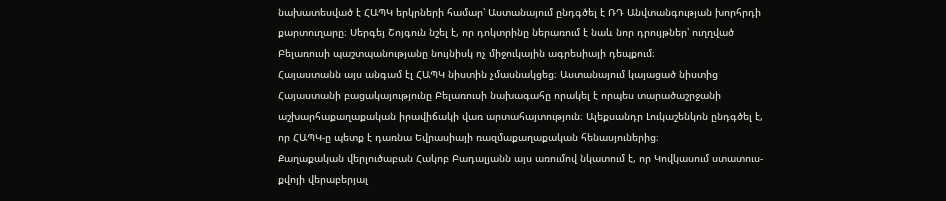նախատեսված է ՀԱՊԿ երկրների համար՝ Աստանայում ընդգծել է ՌԴ Անվտանգության խորհրդի քարտուղարը։ Սերգեյ Շոյգուն նշել է, որ դոկտրինը ներառում է նաև նոր դրույթներ՝ ուղղված Բելառուսի պաշտպանությանը նույնիսկ ոչ միջուկային ագրեսիայի դեպքում։
Հայաստանն այս անգամ էլ ՀԱՊԿ նիստին չմասնակցեց։ Աստանայում կայացած նիստից Հայաստանի բացակայությունը Բելառուսի նախագահը որակել է որպես տարածաշրջանի աշխարհաքաղաքական իրավիճակի վառ արտահայտություն։ Ալեքսանդր Լուկաշենկոն ընդգծել է, որ ՀԱՊԿ-ը պետք է դառնա Եվրասիայի ռազմաքաղաքական հենասյուներից։
Քաղաքական վերլուծաբան Հակոբ Բադալյանն այս առումով նկատում է, որ Կովկասում ստատուս-քվոյի վերաբերյալ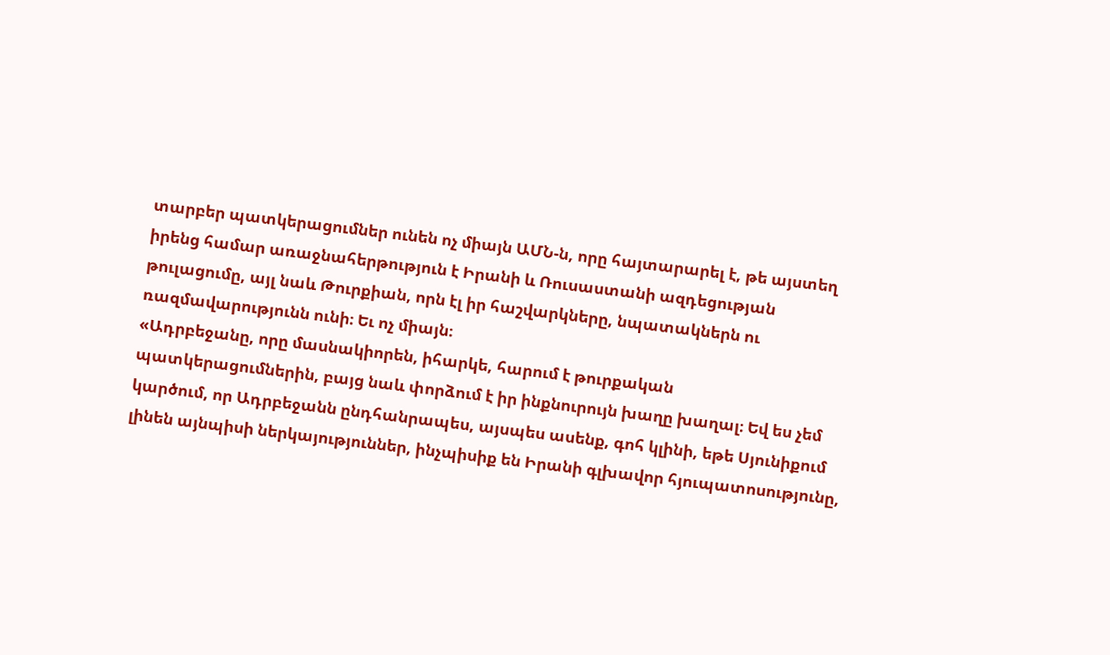տարբեր պատկերացումներ ունեն ոչ միայն ԱՄՆ-ն, որը հայտարարել է, թե այստեղ իրենց համար առաջնահերթություն է Իրանի և Ռուսաստանի ազդեցության թուլացումը, այլ նաև Թուրքիան, որն էլ իր հաշվարկները, նպատակներն ու ռազմավարությունն ունի։ Եւ ոչ միայն։
«Ադրբեջանը, որը մասնակիորեն, իհարկե, հարում է թուրքական պատկերացումներին, բայց նաև փորձում է իր ինքնուրույն խաղը խաղալ։ Եվ ես չեմ կարծում, որ Ադրբեջանն ընդհանրապես, այսպես ասենք, գոհ կլինի, եթե Սյունիքում լինեն այնպիսի ներկայություններ, ինչպիսիք են Իրանի գլխավոր հյուպատոսությունը,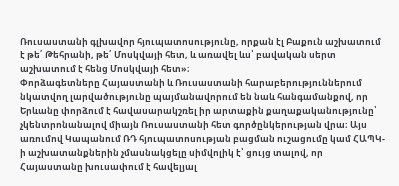Ռուսաստանի գլխավոր հյուպատոսությունը, որքան էլ Բաքուն աշխատում է թե՛ Թեհրանի, թե՛ Մոսկվայի հետ, և առավել ևս՝ բավական սերտ աշխատում է հենց Մոսկվայի հետ»։
Փորձագետները Հայաստանի և Ռուսաստանի հարաբերություններում նկատվող լարվածությունը պայմանավորում են նաև հանգամանքով, որ Երևանը փորձում է հավասարակշռել իր արտաքին քաղաքականությունը՝ չկենտրոնանալով միայն Ռուսաստանի հետ գործընկերության վրա։ Այս առումով Կապանում ՌԴ հյուպատոսության բացման ուշացումը կամ ՀԱՊԿ-ի աշխատանքներին չմասնակցելը սիմվոլիկ է՝ ցույց տալով, որ Հայաստանը խուսափում է հավելյալ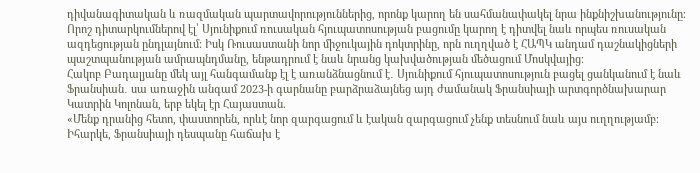դիվանագիտական և ռազմական պարտավորություններից, որոնք կարող են սահմանափակել նրա ինքնիշխանությունը։
Որոշ դիտարկումներով էլ՝ Սյունիքում ռուսական հյուպատոսության բացումը կարող է դիտվել նաև որպես ռուսական ազդեցության ընդլայնում։ Իսկ Ռուսաստանի նոր միջուկային դոկտրինը, որն ուղղված է ՀԱՊԿ անդամ դաշնակիցների պաշտպանության ամրապնդմանը, ենթադրում է նաև նրանց կախվածության մեծացում Մոսկվայից։
Հակոբ Բադալյանը մեկ այլ հանգամանք էլ է առանձնացնում է․ Սյունիքում հյուպատոսություն բացել ցանկանում է նաև Ֆրանսիան․ սա առաջին անգամ 2023-ի գարնանը բարձրաձայնեց այդ ժամանակ Ֆրանսիայի արտգործնախարար Կատրին Կոլոնան, երբ եկել էր Հայաստան.
«Մենք դրանից հետո, փաստորեն, որևէ նոր զարգացում և էական զարգացում չենք տեսնում նաև այս ուղղությամբ։ Իհարկե, Ֆրանսիայի դեսպանը հաճախ է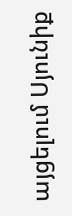այցելում Սյունիք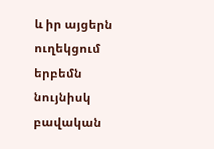և իր այցերն ուղեկցում երբեմն նույնիսկ բավական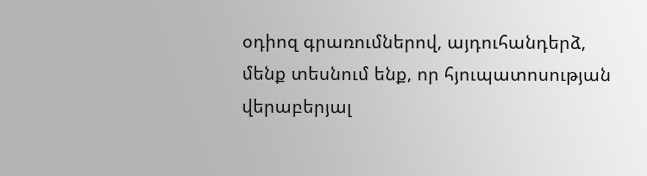օդիոզ գրառումներով, այդուհանդերձ, մենք տեսնում ենք, որ հյուպատոսության վերաբերյալ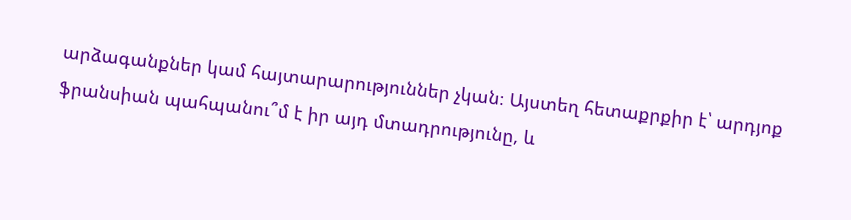արձագանքներ կամ հայտարարություններ չկան։ Այստեղ հետաքրքիր է՝ արդյոք ֆրանսիան պահպանու՞մ է իր այդ մտադրությունը, և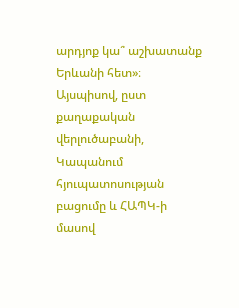արդյոք կա՞ աշխատանք Երևանի հետ»։
Այսպիսով, ըստ քաղաքական վերլուծաբանի, Կապանում հյուպատոսության բացումը և ՀԱՊԿ-ի մասով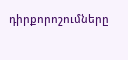դիրքորոշումները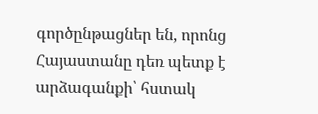գործընթացներ են, որոնց Հայաստանը դեռ պետք է արձագանքի՝ հստակ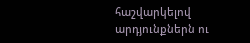հաշվարկելով արդյունքներն ու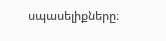սպասելիքները։